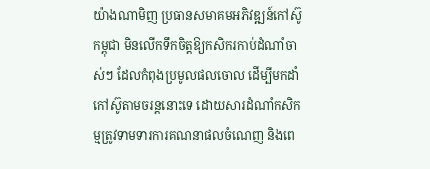យ៉ាងណាមិញ ប្រធានសមាគមអភិវឌ្ឍន៍កៅស៊ូកម្ពុជា មិនលើកទឹកចិត្តឱ្យកសិករកាប់ដំណាំចាស់ៗ ដែលកំពុងប្រមូលផលចោល ដើម្បីមកដាំកៅស៊ូតាមចរន្តនោះទេ ដោយសារដំណាំកសិកម្មត្រូវទាមទារការគណនាផលចំណេញ និងពេ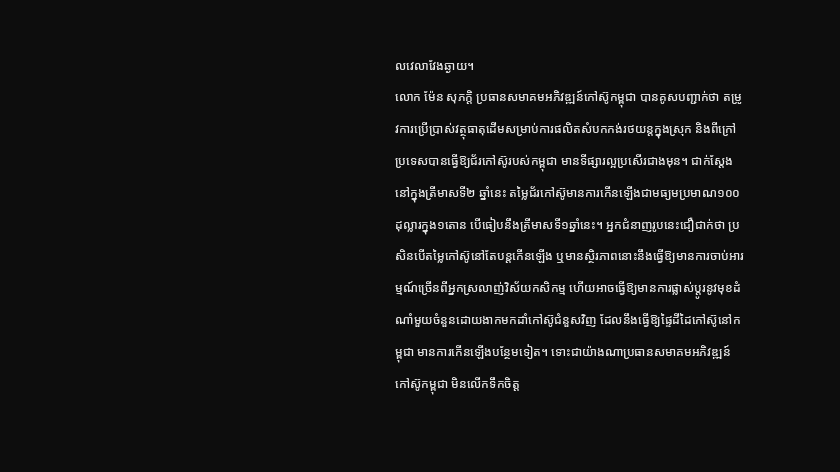លវេលាវែងឆ្ងាយ។
លោក ម៉ែន សុភក្តិ ប្រធានសមាគមអភិវឌ្ឍន៍កៅស៊ូកម្ពុជា បានគូសបញ្ជាក់ថា តម្រូវការប្រើប្រាស់វត្ថុធាតុដើមសម្រាប់ការផលិតសំបកកង់រថយន្តក្នុងស្រុក និងពីក្រៅប្រទេសបានធ្វើឱ្យជ័រកៅស៊ូរបស់កម្ពុជា មានទីផ្សារល្អប្រសើរជាងមុន។ ជាក់ស្ដែងនៅក្នុងត្រីមាសទី២ ឆ្នាំនេះ តម្លៃជ័រកៅស៊ូមានការកើនឡើងជាមធ្យមប្រមាណ១០០ដុល្លារក្នុង១តោន បើធៀបនឹងត្រីមាសទី១ឆ្នាំនេះ។ អ្នកជំនាញរូបនេះជឿជាក់ថា ប្រសិនបើតម្លៃកៅស៊ូនៅតែបន្តកើនឡើង ឬមានស្ថិរភាពនោះនឹងធ្វើឱ្យមានការចាប់អារម្មណ៍ច្រើនពីអ្នកស្រលាញ់វិស័យកសិកម្ម ហើយអាចធ្វើឱ្យមានការផ្លាស់ប្ដូរនូវមុខដំណាំមួយចំនួនដោយងាកមកដាំកៅស៊ូជំនួសវិញ ដែលនឹងធ្វើឱ្យផ្ទៃដីដៃកៅស៊ូនៅកម្ពុជា មានការកើនឡើងបន្ថែមទៀត។ ទោះជាយ៉ាងណាប្រធានសមាគមអភិវឌ្ឍន៍កៅស៊ូកម្ពុជា មិនលើកទឹកចិត្ត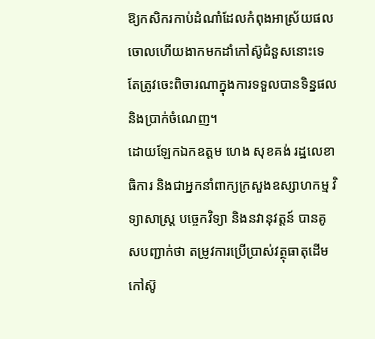ឱ្យកសិករកាប់ដំណាំដែលកំពុងអាស្រ័យផលចោលហើយងាកមកដាំកៅស៊ូជំនួសនោះទេ តែត្រូវចេះពិចារណាក្នុងការទទួលបានទិន្នផល និងប្រាក់ចំណេញ។
ដោយឡែកឯកឧត្តម ហេង សុខគង់ រដ្ឋលេខាធិការ និងជាអ្នកនាំពាក្យក្រសួងឧស្សាហកម្ម វិទ្យាសាស្ត្រ បច្ចេកវិទ្យា និងនវានុវត្តន៍ បានគូសបញ្ជាក់ថា តម្រូវការប្រើប្រាស់វត្ថុធាតុដើមកៅស៊ូ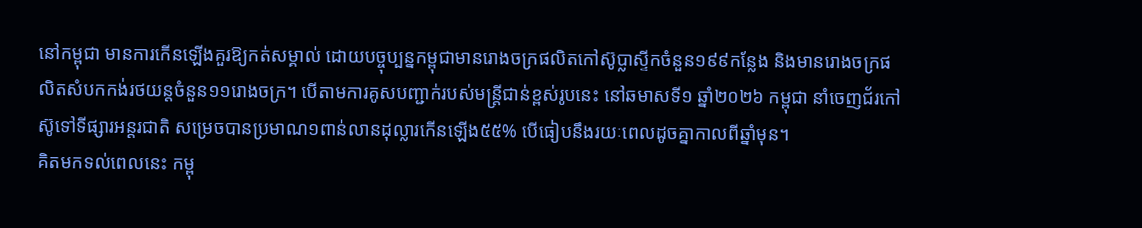នៅកម្ពុជា មានការកើនឡើងគួរឱ្យកត់សម្គាល់ ដោយបច្ចុប្បន្នកម្ពុជាមានរោងចក្រផលិតកៅស៊ូប្លាស្ទីកចំនួន១៩៩កន្លែង និងមានរោងចក្រផលិតសំបកកង់រថយន្តចំនួន១១រោងចក្រ។ បើតាមការគូសបញ្ជាក់របស់មន្ត្រីជាន់ខ្ពស់រូបនេះ នៅឆមាសទី១ ឆ្នាំ២០២៦ កម្ពុជា នាំចេញជ័រកៅស៊ូទៅទីផ្សារអន្តរជាតិ សម្រេចបានប្រមាណ១ពាន់លានដុល្លារកើនឡើង៥៥% បើធៀបនឹងរយៈពេលដូចគ្នាកាលពីឆ្នាំមុន។
គិតមកទល់ពេលនេះ កម្ពុ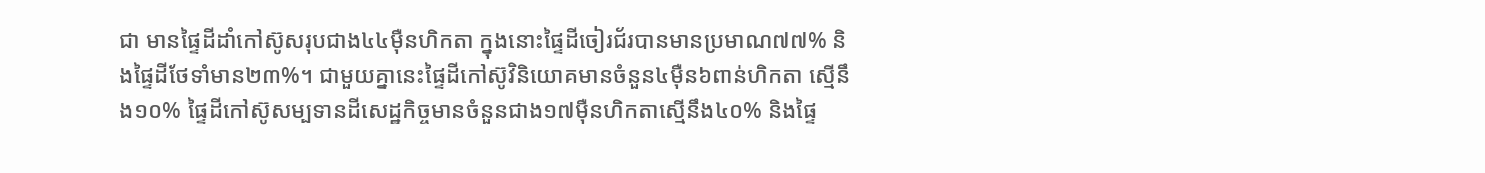ជា មានផ្ទៃដីដាំកៅស៊ូសរុបជាង៤៤ម៉ឺនហិកតា ក្នុងនោះផ្ទៃដីចៀរជ័របានមានប្រមាណ៧៧% និងផ្ទៃដីថែទាំមាន២៣%។ ជាមួយគ្នានេះផ្ទៃដីកៅស៊ូវិនិយោគមានចំនួន៤ម៉ឺន៦ពាន់ហិកតា ស្មើនឹង១០% ផ្ទៃដីកៅស៊ូសម្បទានដីសេដ្ឋកិច្ចមានចំនួនជាង១៧ម៉ឺនហិកតាស្មើនឹង៤០% និងផ្ទៃ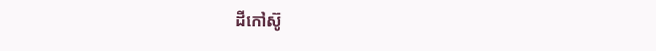ដីកៅស៊ូ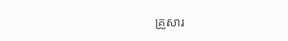គ្រួសារ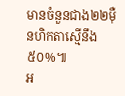មានចំនួនជាង២២ម៉ឺនហិកតាស្មើនឹង៥០%៕
អ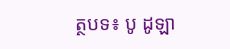ត្ថបទ៖ បូ ដូឡា